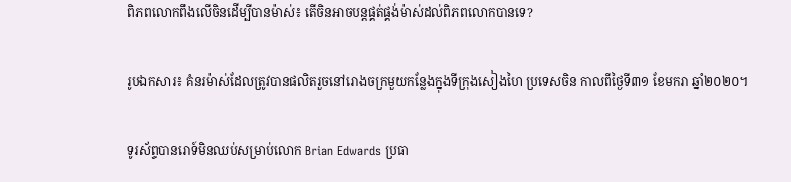ពិភពលោកពឹងលើចិនដើម្បីបានម៉ាស់៖ តើចិនអាចបន្តផ្គត់ផ្គង់ម៉ាស់ដល់ពិភពលោកបានទេ?

រូបឯកសារ៖ គំនរម៉ាស់ដែលត្រូវបានផលិតរួចនៅរោងចក្រមួយកន្លែងក្នុងទីក្រុងសៀងហៃ ប្រទេសចិន កាលពីថ្ងៃទី៣១ ខែមករា ឆ្នាំ២០២០។

ទូរស័ព្ទបានរោទ៍មិនឈប់សម្រាប់លោក Brian Edwards ប្រធា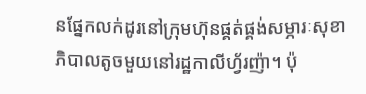នផ្នែកលក់ដូរនៅក្រុមហ៊ុនផ្គត់ផ្គង់សម្ភារៈសុខាភិបាលតូចមួយនៅរដ្ឋកាលីហ្វ័រញ៉ា។ ប៉ុ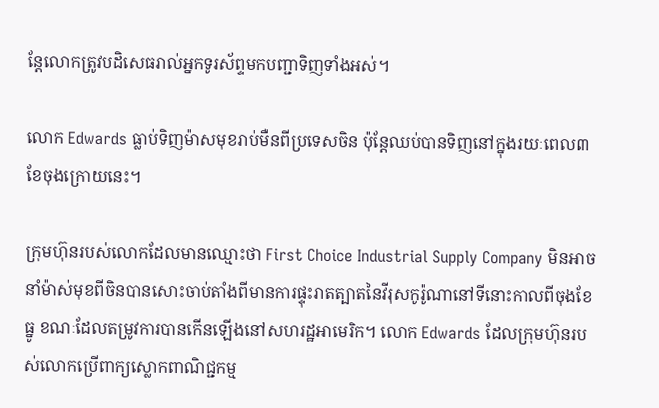ន្តែលោកត្រូវបដិសេធរាល់អ្នកទូរស័ព្ទមកបញ្ជាទិញទាំងអស់។

លោក Edwards ធ្លាប់ទិញម៉ាសមុខរាប់មឺនពីប្រទេសចិន ប៉ុន្តែឈប់បានទិញនៅក្នុងរយៈពេល៣ខែចុងក្រោយនេះ។

ក្រុមហ៊ុនរបស់លោកដែលមានឈ្មោះថា First Choice Industrial Supply Company មិនអាចនាំម៉ាស់មុខពីចិនបានសោះចាប់តាំងពីមានការផ្ទុះរាតត្បាតនៃវីរុសកូរ៉ូណានៅទីនោះកាលពីចុងខែធ្នូ ខណៈដែលតម្រូវការបានកើនឡើងនៅសហរដ្ឋអាមេរិក។ លោក Edwards ដែលក្រុមហ៊ុនរបស់លោកប្រើពាក្យស្លោកពាណិជ្ជកម្ម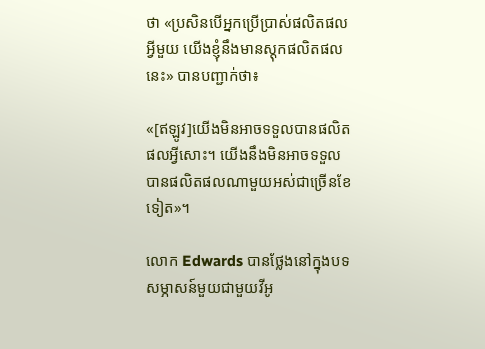ថា «ប្រសិនបើអ្នកប្រើប្រាស់ផលិតផលអ្វីមួយ យើងខ្ញុំនឹងមានស្តុកផលិតផលនេះ» បានបញ្ជាក់ថា៖

«[ឥឡូវ]យើងមិនអាចទទួលបានផលិតផលអ្វីសោះ។ យើងនឹងមិនអាចទទួលបានផលិតផលណាមួយអស់ជាច្រើនខែទៀត»។

លោក Edwards បានថ្លែងនៅក្នុងបទសម្ភាសន៍មួយជាមួយវីអូ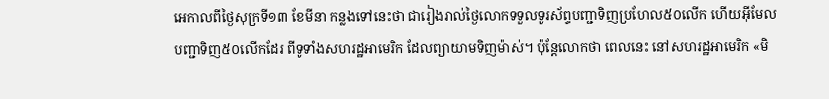អេកាលពីថ្ងៃសុក្រទី១៣ ខែមីនា កន្លងទៅនេះថា ជារៀងរាល់ថ្ងៃលោកទទួលទូរស័ព្ទបញ្ជាទិញប្រហែល៥០លើក ហើយអ៊ីមែលបញ្ជាទិញ៥០លើកដែរ ពីទូទាំងសហរដ្ឋអាមេរិក ដែលព្យាយាមទិញម៉ាស់។ ប៉ុន្តែលោកថា ពេលនេះ នៅសហរដ្ឋអាមេរិក «មិ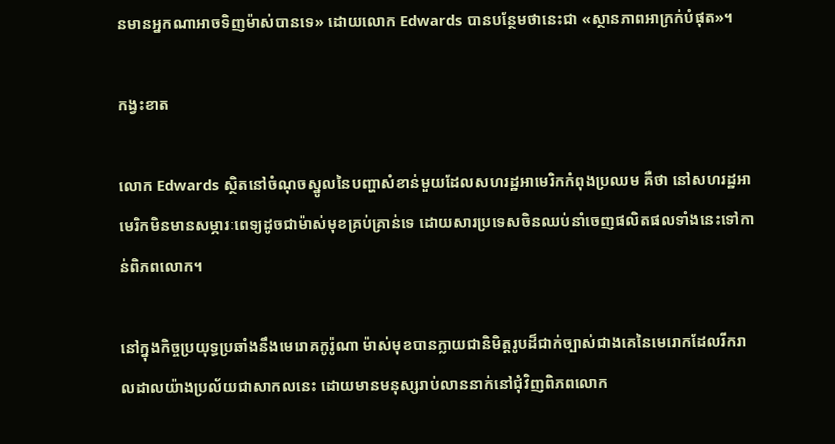នមានអ្នកណាអាចទិញម៉ាស់បានទេ» ដោយលោក Edwards បានបន្ថែមថានេះជា «ស្ថានភាពអាក្រក់បំផុត»។

កង្វះខាត

លោក Edwards ស្ថិតនៅចំណុចស្នូលនៃបញ្ហាសំខាន់មួយដែលសហរដ្ឋអាមេរិកកំពុងប្រឈម គឺថា នៅសហរដ្ឋអាមេរិកមិនមានសម្ភារៈពេទ្យដូចជាម៉ាស់មុខគ្រប់គ្រាន់ទេ ដោយសារប្រទេសចិនឈប់នាំចេញផលិតផលទាំងនេះទៅកាន់ពិភពលោក។

នៅក្នុងកិច្ចប្រយុទ្ធប្រឆាំងនឹងមេរោគកូរ៉ូណា ម៉ាស់មុខបានក្លាយជានិមិត្តរូបដ៏ជាក់ច្បាស់ជាងគេនៃមេរោកដែលរីករាលដាលយ៉ាងប្រល័យជាសាកលនេះ ដោយមានមនុស្សរាប់លាននាក់នៅជុំវិញពិភពលោក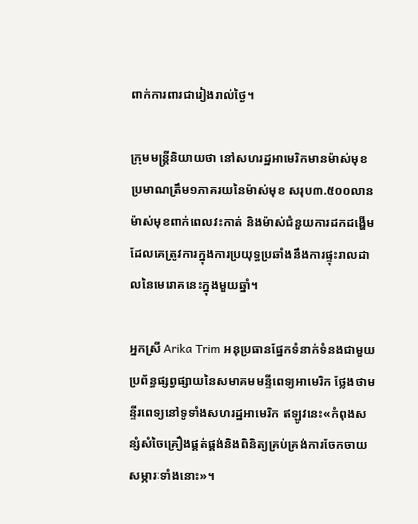ពាក់ការពារជារៀងរាល់ថ្ងៃ។

ក្រុមមន្ត្រីនិយាយថា នៅសហរដ្ឋអាមេរិកមានម៉ាស់មុខប្រមាណត្រឹម១ភាគរយនៃម៉ាស់មុខ សរុប៣.៥០០លានម៉ាស់មុខពាក់ពេលវះកាត់ និងម៉ាស់ជំនួយការដកដង្ហើម ដែលគេត្រូវការក្នុងការប្រយុទ្ធប្រឆាំងនឹងការផ្ទុះរាលដាលនៃមេរោគនេះក្នុងមួយឆ្នាំ។

អ្នកស្រី Arika Trim អនុប្រធានផ្នែកទំនាក់ទំនងជាមួយប្រព័ន្ធផ្សព្វផ្សាយនៃសមាគមមន្ទីពេទ្យអាមេរិក ថ្លែងថាមន្ទីរពេទ្យនៅទូទាំងសហរដ្ឋអាមេរិក ឥឡូវនេះ«កំពុងសន្សំសំចៃគ្រឿងផ្គត់ផ្គង់និងពិនិត្យគ្រប់គ្រង់ការចែកចាយសម្ភារៈទាំងនោះ»។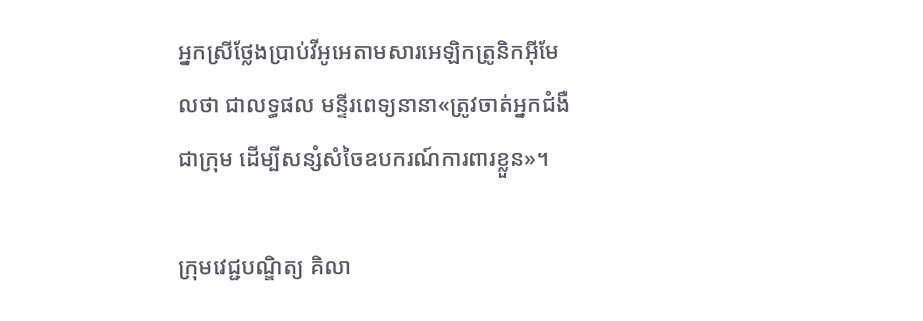អ្នកស្រីថ្លែងប្រាប់វីអូអេតាមសារអេឡិកត្រូនិកអ៊ីមែលថា ជាលទ្ធផល មន្ទីរពេទ្យនានា«ត្រូវចាត់អ្នកជំងឺជាក្រុម ដើម្បីសន្សំសំចៃឧបករណ៍ការពារខ្លួន»។

ក្រុមវេជ្ជបណ្ឌិត្យ គិលា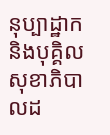នុប្បាដ្ឋាក និងបុគ្គិលសុខាភិបាលដ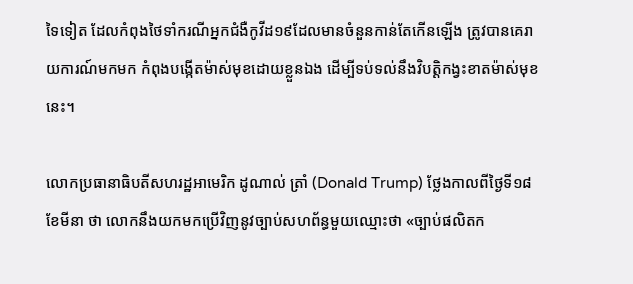ទៃទៀត ដែលកំពុងថៃទាំករណីអ្នកជំងឺកូវីដ១៩ដែលមានចំនួនកាន់តែកើនឡើង ត្រូវបានគេរាយការណ៍មកមក កំពុងបង្កើតម៉ាស់មុខដោយខ្លួនឯង ដើម្បីទប់ទល់នឹងវិបត្តិកង្វះខាតម៉ាស់មុខនេះ។

លោកប្រធានាធិបតីសហរដ្ឋអាមេរិក ដូណាល់ ត្រាំ (Donald Trump) ថ្លែងកាលពីថ្ងៃទី១៨ ខែមីនា ថា លោកនឹងយកមកប្រើវិញនូវច្បាប់សហព័ន្ធមួយឈ្មោះថា «ច្បាប់ផលិតក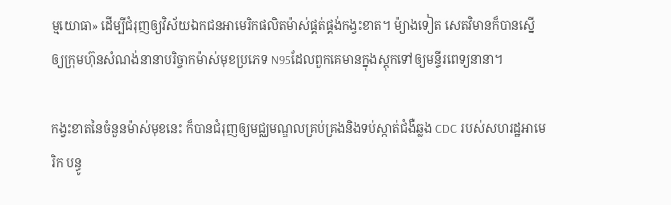ម្មយោធា» ដើម្បីជំរុញឲ្យវិស័យឯកជនអាមេរិកផលិតម៉ាស់ផ្គត់ផ្គង់កង្វះខាត។ ម៉្យាងទៀត សេតវិមានក៏បានស្នើឲ្យក្រុមហ៊ុនសំណង់នានាបរិច្ចាកម៉ាស់មុខប្រភេទ N95ដែលពួកគេមានក្នុងស្តុកទៅឲ្យមន្ទីរពេទ្យនានា។

កង្វះខាតនៃចំនួនម៉ាស់មុខនេះ ក៏បានជំរុញឲ្យមជ្ឈមណ្ឌលគ្រប់គ្រងនិងទប់ស្កាត់ជំងឺឆ្លង CDC របស់សហរដ្ឋអាមេរិក បន្ធូ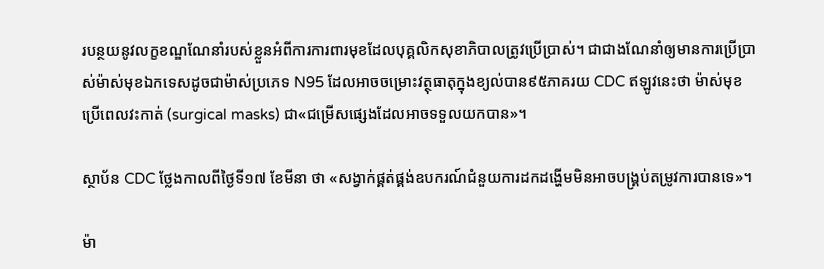របន្ថយនូវលក្ខខណ្ឌណែនាំរបស់ខ្លួនអំពីការការពារមុខដែលបុគ្គលិកសុខាភិបាលត្រូវប្រើប្រាស់។ ជាជាងណែនាំឲ្យមានការប្រើប្រាស់ម៉ាស់មុខឯកទេសដូចជាម៉ាស់ប្រភេទ N95 ដែលអាចចម្រោះវត្ថុធាតុក្នុងខ្យល់បាន៩៥ភាគរយ CDC ឥឡូវនេះថា ម៉ាស់មុខប្រើពេលវះកាត់ (surgical masks) ជា«ជម្រើសផ្សេងដែលអាចទទួលយកបាន»។

ស្ថាប័ន CDC ថ្លែងកាលពីថ្ងៃទី១៧ ខែមីនា ថា «សង្វាក់ផ្គត់ផ្គង់ឧបករណ៍ជំនួយការដកដង្ហើមមិនអាចបង្គ្រប់តម្រូវការបានទេ»។

ម៉ា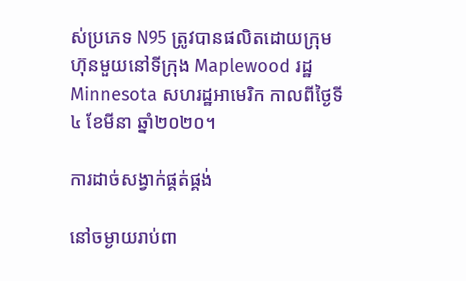ស់ប្រភេទ N95 ត្រូវបានផលិតដោយក្រុមហ៊ុនមួយនៅទីក្រុង Maplewood រដ្ឋ Minnesota សហរដ្ឋអាមេរិក កាលពីថ្ងៃទី៤ ខែមីនា ឆ្នាំ២០២០។

ការដាច់សង្វាក់ផ្គត់ផ្គង់

នៅចម្ងាយរាប់ពា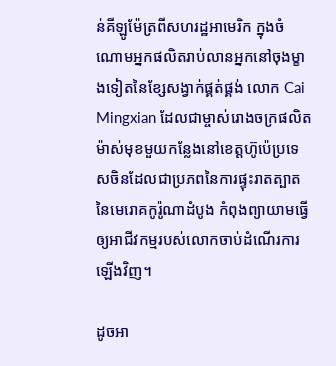ន់គីឡូម៉ែត្រពីសហរដ្ឋអាមេរិក ក្នុងចំណោមអ្នកផលិតរាប់លានអ្នកនៅចុងម្ខាងទៀតនៃខ្សែសង្វាក់ផ្គត់ផ្គង់ លោក Cai Mingxian ដែលជាម្ចាស់រោងចក្រផលិតម៉ាស់មុខមួយកន្លែងនៅខេត្តហ៊ូប៉េប្រទេសចិនដែលជាប្រភពនៃការផ្ទុះរាតត្បាតនៃមេរោគកូរ៉ូណាដំបូង កំពុងព្យាយាមធ្វើឲ្យអាជីវកម្មរបស់លោកចាប់ដំណើរការឡើងវិញ។

ដូចអា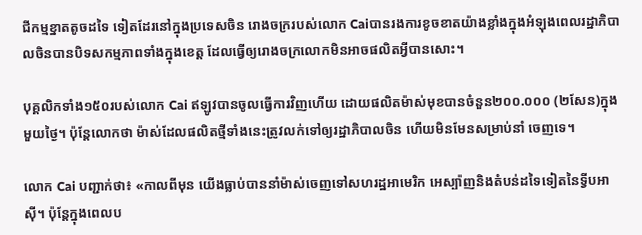ជីកម្មខ្នាតតូចដទៃ ទៀតដែរនៅក្នុងប្រទេសចិន រោងចក្ររបស់លោក Caiបានរងការខូចខាតយ៉ាងខ្លាំងក្នុងអំឡុងពេលរដ្ឋាភិបាលចិនបានបិទសកម្មភាពទាំងក្នុងខេត្ត ដែលធ្វើឲ្យរោងចក្រលោកមិនអាចផលិតអ្វីបានសោះ។

បុគ្គលិកទាំង១៥០របស់លោក Cai ឥឡូវបានចូលធ្វើការវិញហើយ ដោយផលិតម៉ាស់មុខបានចំនួន២០០.០០០ (២សែន)ក្នុងមួយថ្ងៃ។ ប៉ុន្តែលោកថា ម៉ាស់ដែលផលិតថ្មីទាំងនេះត្រូវលក់ទៅឲ្យរដ្ឋាភិបាលចិន ហើយមិនមែនសម្រាប់នាំ ចេញទេ។

លោក Cai បញ្ជាក់ថា៖ «កាលពីមុន យើងធ្លាប់បាននាំម៉ាស់ចេញទៅសហរដ្ឋអាមេរិក អេស្ប៉ាញនិងតំបន់ដទៃទៀតនៃទ្វីបអាស៊ី។ ប៉ុន្តែក្នុងពេលប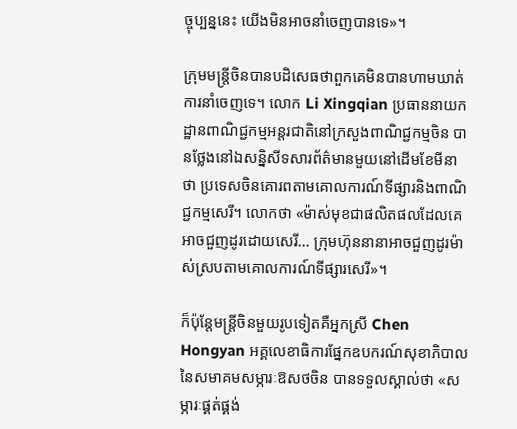ច្ចុប្បន្ននេះ យើងមិនអាចនាំចេញបានទេ»។

ក្រុមមន្ត្រីចិនបានបដិសេធថាពួកគេមិនបានហាមឃាត់ការនាំចេញទេ។ លោក Li Xingqian ប្រធាននាយកដ្ឋានពាណិជ្ជកម្មអន្តរជាតិនៅក្រសួងពាណិជ្ជកម្មចិន បានថ្លែងនៅឯសន្និសីទសារព័ត៌មានមួយនៅដើមខែមីនា ថា ប្រទេសចិនគោរពតាមគោលការណ៍ទីផ្សារនិងពាណិជ្ជកម្មសេរី។ លោកថា «ម៉ាស់មុខជាផលិតផលដែលគេអាចជួញដូរដោយសេរី... ក្រុមហ៊ុននានាអាចជួញដូរម៉ាស់ស្របតាមគោលការណ៍ទីផ្សារសេរី»។

ក៏ប៉ុន្តែមន្ត្រីចិនមួយរូបទៀតគឺអ្នកស្រី Chen Hongyan អគ្គលេខាធិការផ្នែកឧបករណ៍សុខាភិបាលនៃសមាគមសម្ភារៈឱសថចិន បានទទួលស្គាល់ថា «សម្ភារៈផ្គត់ផ្គង់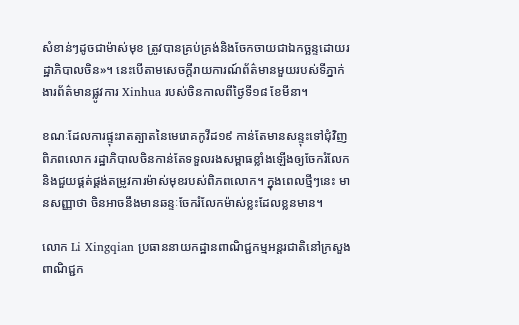សំខាន់ៗដូចជាម៉ាស់មុខ ត្រូវបានគ្រប់គ្រង់និងចែកចាយជាឯកច្ឆន្ទដោយរដ្ឋាភិបាលចិន»។ នេះបើតាមសេចក្តីរាយការណ៍ព័ត៌មានមួយរបស់ទីភ្នាក់ងារព័ត៌មានផ្លូវការ Xinhua របស់ចិនកាលពីថ្ងៃទី១៨ ខែមីនា។

ខណៈដែលការផ្ទុះរាតត្បាតនៃមេរោគកូវីដ១៩ កាន់តែមានសន្ទុះទៅជុំវិញពិភពលោក រដ្ឋាភិបាលចិនកាន់តែទទួលរងសម្ពាធខ្លាំងឡើងឲ្យចែករំលែកនិងជួយផ្គត់ផ្គង់តម្រូវការម៉ាស់មុខរបស់ពិភពលោក។ ក្នុងពេលថ្មីៗនេះ មានសញ្ញាថា ចិនអាចនឹងមានឆន្ទៈចែករំលែកម៉ាស់ខ្លះដែលខ្លនមាន។

លោក Li Xingqian ប្រធាននាយកដ្ឋានពាណិជ្ជកម្មអន្តរជាតិនៅក្រសួងពាណិជ្ជក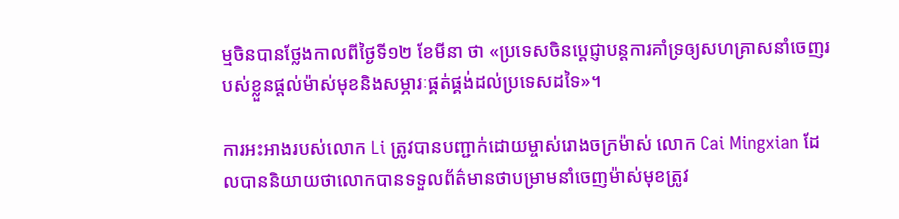ម្មចិនបានថ្លែងកាលពីថ្ងៃទី១២ ខែមីនា ថា «ប្រទេសចិនប្តេជ្ញាបន្តការគាំទ្រឲ្យសហគ្រាសនាំចេញរបស់ខ្លួនផ្តល់ម៉ាស់មុខនិងសម្ភារៈផ្គត់ផ្គង់ដល់ប្រទេសដទៃ»។

ការអះអាងរបស់លោក Li ត្រូវបានបញ្ជាក់ដោយម្ចាស់រោងចក្រម៉ាស់ លោក Cai Mingxian ដែលបាននិយាយថាលោកបានទទួលព័ត៌មានថាបម្រាមនាំចេញម៉ាស់មុខត្រូវ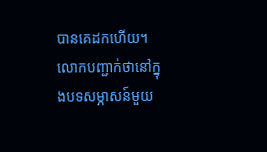បានគេដកហើយ។ លោកបញ្ជាក់ថានៅក្នុងបទសម្ភាសន៍មួយ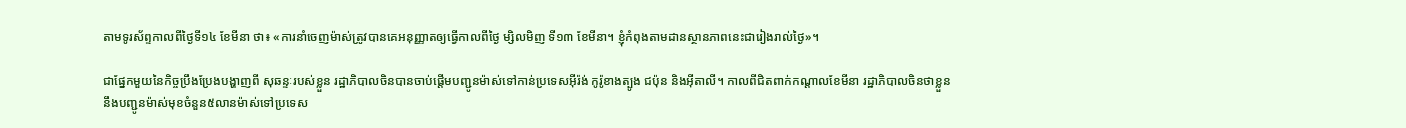តាមទូរស័ព្ទកាលពីថ្ងៃទី១៤ ខែមីនា ថា៖ «ការនាំចេញម៉ាស់ត្រូវបានគេអនុញ្ញាតឲ្យធ្វើកាលពីថ្ងៃ ម្សិលមិញ ទី១៣ ខែមីនា។ ខ្ញុំកំពុងតាមដានស្ថានភាពនេះជារៀងរាល់ថ្ងៃ»។

ជាផ្នែកមួយនៃកិច្ចប្រឹងប្រែងបង្ហាញពី សុឆន្ទៈរបស់ខ្លួន រដ្ឋាភិបាលចិនបានចាប់ផ្តើមបញ្ជូនម៉ាស់ទៅកាន់ប្រទេសអ៊ីរ៉ង់ កូរ៉ូខាងត្បូង ជប៉ុន និងអ៊ីតាលី។ កាលពីជិតពាក់កណ្តាលខែមីនា រដ្ឋាភិបាលចិនថាខ្លួននឹងបញ្ជូនម៉ាស់មុខចំនួន៥លានម៉ាស់ទៅប្រទេស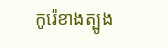កូរ៉េខាងត្បូង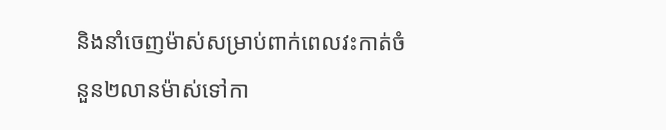និងនាំចេញម៉ាស់សម្រាប់ពាក់ពេលវះកាត់ចំនួន២លានម៉ាស់ទៅកា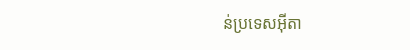ន់ប្រទេសអ៊ីតា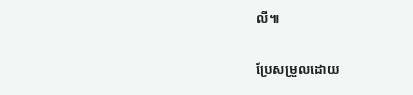លី៕

ប្រែសម្រួលដោយ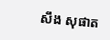សឹង សុផាត